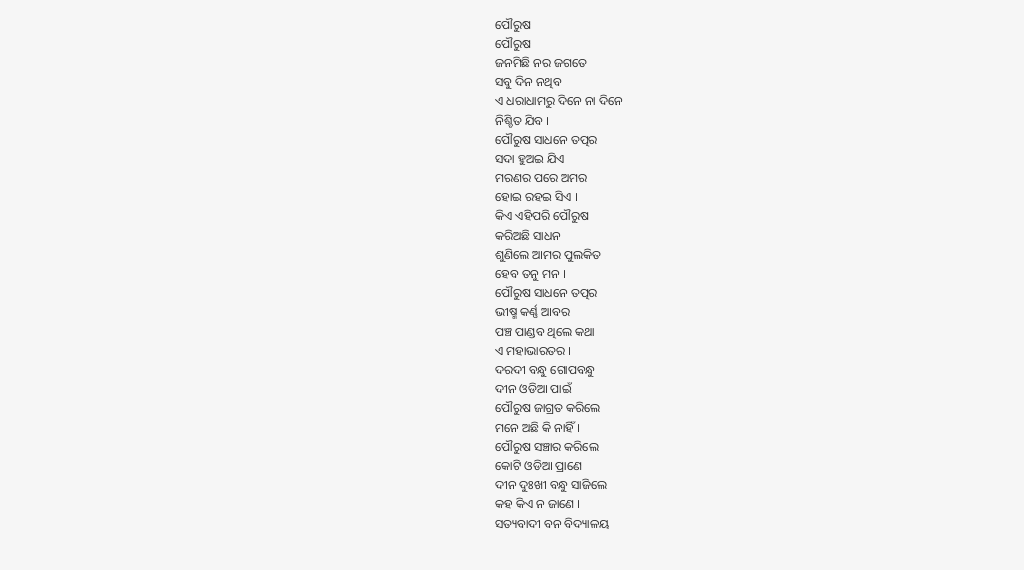ପୌରୁଷ
ପୌରୁଷ
ଜନମିଛି ନର ଜଗତେ
ସବୁ ଦିନ ନଥିବ
ଏ ଧରାଧାମରୁ ଦିନେ ନା ଦିନେ
ନିଶ୍ଚିତ ଯିବ ।
ପୌରୁଷ ସାଧନେ ତତ୍ପର
ସଦା ହୁଅଇ ଯିଏ
ମରଣର ପରେ ଅମର
ହୋଇ ରହଇ ସିଏ ।
କିଏ ଏହିପରି ପୌରୁଷ
କରିଅଛି ସାଧନ
ଶୁଣିଲେ ଆମର ପୁଲକିତ
ହେବ ତନୁ ମନ ।
ପୌରୁଷ ସାଧନେ ତତ୍ପର
ଭୀଷ୍ମ କର୍ଣ୍ଣ ଆବର
ପଞ୍ଚ ପାଣ୍ଡବ ଥିଲେ କଥା
ଏ ମହାଭାରତର ।
ଦରଦୀ ବନ୍ଧୁ ଗୋପବନ୍ଧୁ
ଦୀନ ଓଡିଆ ପାଇଁ
ପୌରୁଷ ଜାଗ୍ରତ କରିଲେ
ମନେ ଅଛି କି ନାହିଁ ।
ପୌରୁଷ ସଞ୍ଚାର କରିଲେ
କୋଟି ଓଡିଆ ପ୍ରାଣେ
ଦୀନ ଦୁଃଖୀ ବନ୍ଧୁ ସାଜିଲେ
କହ କିଏ ନ ଜାଣେ ।
ସତ୍ୟବାଦୀ ବନ ବିଦ୍ୟାଳୟ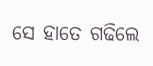ସେ ହାତେ ଗଢିଲେ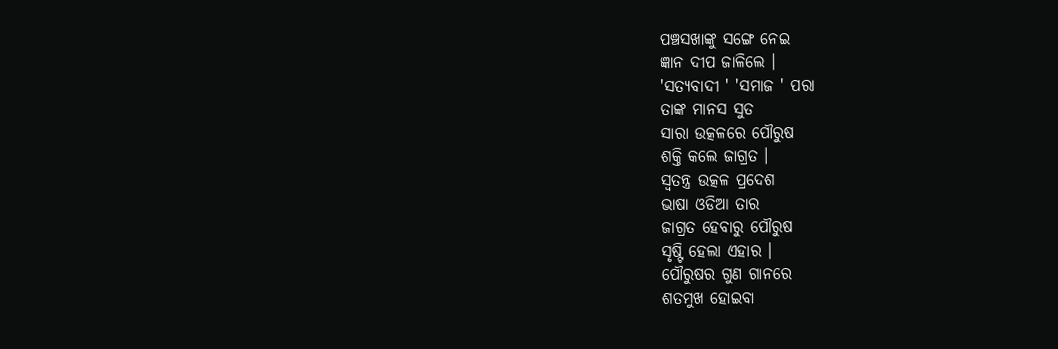ପଞ୍ଚସଖାଙ୍କୁ ସଙ୍ଗେ ନେଇ
ଜ୍ଞାନ ଦୀପ ଜାଳିଲେ ।
'ସତ୍ୟବାଦୀ ' 'ସମାଜ ' ପରା
ତାଙ୍କ ମାନସ ସୁତ
ସାରା ଉତ୍କଳରେ ପୌରୁଷ
ଶକ୍ତି କଲେ ଜାଗ୍ରତ ।
ସ୍ବତନ୍ତ୍ର ଉତ୍କଳ ପ୍ରଦେଶ
ଭାଷା ଓଡିଆ ତାର
ଜାଗ୍ରତ ହେବାରୁ ପୌରୁଷ
ସୃଷ୍ଟି ହେଲା ଏହାର ।
ପୌରୁଷର ଗୁଣ ଗାନରେ
ଶତମୁଖ ହୋଇବା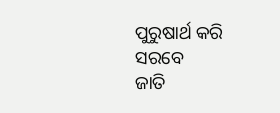ପୁରୁଷାର୍ଥ କରି ସରବେ
ଜାତି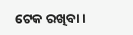ଟେକ ରଖିବା ।